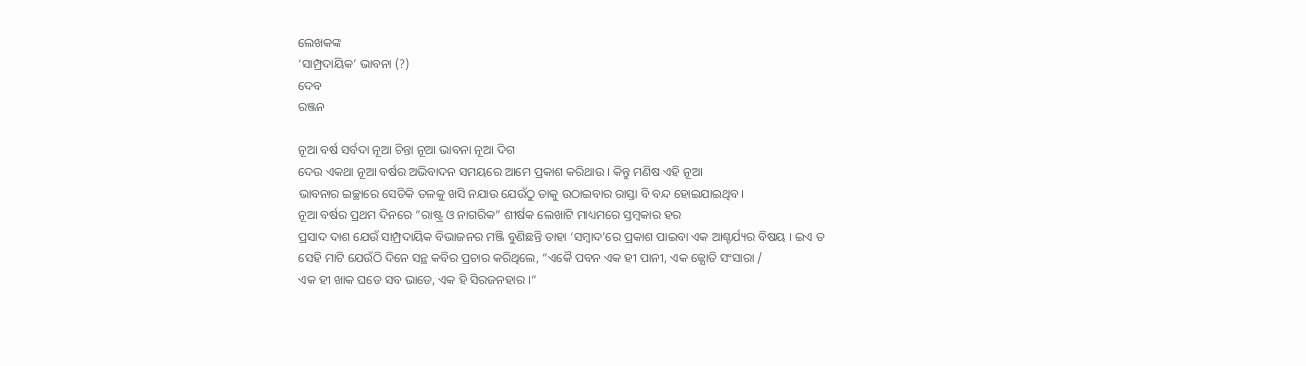ଲେଖକଙ୍କ
‘ସାମ୍ପ୍ରଦାୟିକ’ ଭାବନା (?)
ଦେବ
ରଞ୍ଜନ

ନୂଆ ବର୍ଷ ସର୍ବଦା ନୂଆ ଚିନ୍ତା ନୂଆ ଭାବନା ନୂଆ ଦିଗ
ଦେଉ ଏକଥା ନୂଆ ବର୍ଷର ଅଭିବାଦନ ସମୟରେ ଆମେ ପ୍ରକାଶ କରିଥାଉ । କିନ୍ତୁ ମଣିଷ ଏହି ନୂଆ
ଭାବନାର ଇଚ୍ଛାରେ ସେତିକି ତଳକୁ ଖସି ନଯାଉ ଯେଉଁଠୁ ତାକୁ ଉଠାଇବାର ରାସ୍ତା ବି ବନ୍ଦ ହୋଇଯାଇଥିବ।
ନୂଆ ବର୍ଷର ପ୍ରଥମ ଦିନରେ “ରାଷ୍ଟ୍ର ଓ ନାଗରିକ” ଶୀର୍ଷକ ଲେଖାଟି ମାଧ୍ୟମରେ ସ୍ତମ୍ବକାର ହର
ପ୍ରସାଦ ଦାଶ ଯେଉଁ ସାମ୍ପ୍ରଦାୟିକ ବିଭାଜନର ମଞ୍ଜି ବୁଣିଛନ୍ତି ତାହା ‘ସମ୍ବାଦ’ରେ ପ୍ରକାଶ ପାଇବା ଏକ ଆଶ୍ଚର୍ଯ୍ୟର ବିଷୟ । ଇଏ ତ
ସେହି ମାଟି ଯେଉଁଠି ଦିନେ ସନ୍ଥ କବିର ପ୍ରଚାର କରିଥିଲେ, “ଏକୈ ପବନ ଏକ ହୀ ପାନୀ, ଏକ ଜ୍ଯୋତି ସଂସାରା /
ଏକ ହୀ ଖାକ ଘଡେ ସବ ଭାଡେ, ଏକ ହି ସିରଜନହାର ।“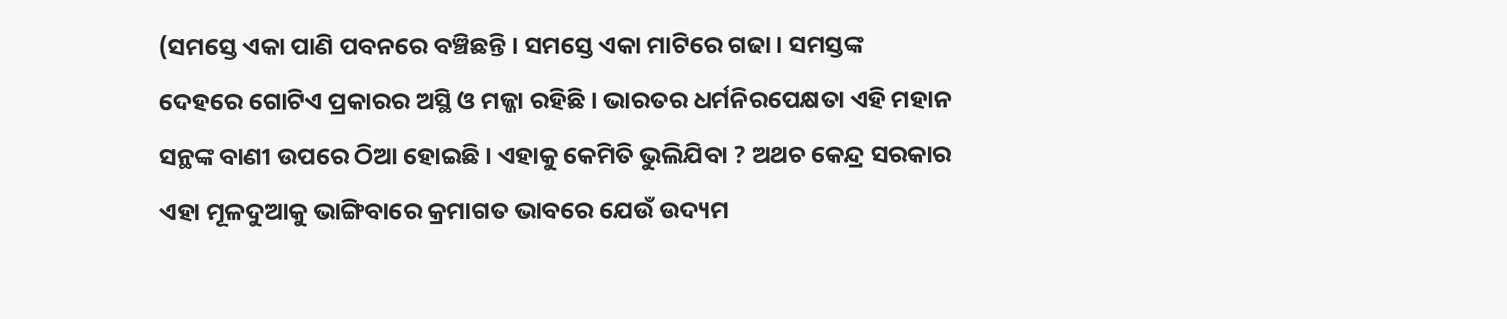(ସମସ୍ତେ ଏକା ପାଣି ପବନରେ ବଞ୍ଚିଛନ୍ତି । ସମସ୍ତେ ଏକା ମାଟିରେ ଗଢା। ସମସ୍ତଙ୍କ
ଦେହରେ ଗୋଟିଏ ପ୍ରକାରର ଅସ୍ଥି ଓ ମଜ୍ଜା ରହିଛି । ଭାରତର ଧର୍ମନିରପେକ୍ଷତା ଏହି ମହାନ
ସନ୍ଥଙ୍କ ବାଣୀ ଉପରେ ଠିଆ ହୋଇଛି । ଏହାକୁ କେମିତି ଭୁଲିଯିବା ? ଅଥଚ କେନ୍ଦ୍ର ସରକାର
ଏହା ମୂଳଦୁଆକୁ ଭାଙ୍ଗିବାରେ କ୍ରମାଗତ ଭାବରେ ଯେଉଁ ଉଦ୍ୟମ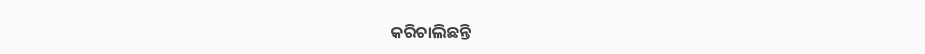କରିଚାଲିଛନ୍ତି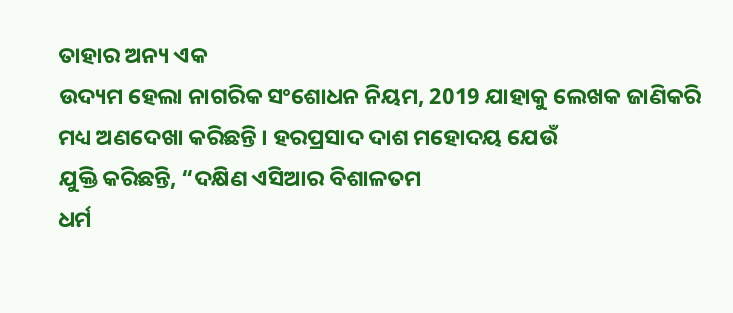ତାହାର ଅନ୍ୟ ଏକ
ଉଦ୍ୟମ ହେଲା ନାଗରିକ ସଂଶୋଧନ ନିୟମ, 2019 ଯାହାକୁ ଲେଖକ ଜାଣିକରି
ମଧ୍ୟ ଅଣଦେଖା କରିଛନ୍ତି । ହରପ୍ରସାଦ ଦାଶ ମହୋଦୟ ଯେଉଁ
ଯୁକ୍ତି କରିଛନ୍ତି, “ଦକ୍ଷିଣ ଏସିଆର ବିଶାଳତମ
ଧର୍ମ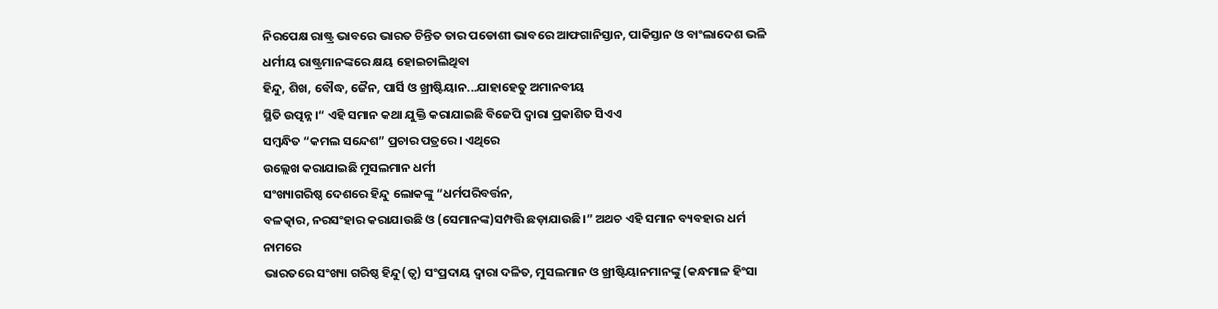ନିରପେକ୍ଷ ରାଷ୍ଟ୍ର ଭାବରେ ଭାରତ ଚିନ୍ତିତ ତାର ପଡୋଶୀ ଭାବରେ ଆଫଗାନିସ୍ତାନ, ପାକିସ୍ତାନ ଓ ବାଂଲାଦେଶ ଭଳି ଧର୍ମୀୟ ରାଷ୍ଟ୍ରମାନଙ୍କରେ କ୍ଷୟ ହୋଇଚାଲିଥିବା
ହିନ୍ଦୁ, ଶିଖ, ବୌଦ୍ଧ, ଜୈନ, ପାର୍ସି ଓ ଖ୍ରୀଷ୍ଟିୟାନ...ଯାହାହେତୁ ଅମାନବୀୟ
ସ୍ଥିତି ଉତ୍ପନ୍ନ।“ ଏହି ସମାନ କଥା ଯୁକ୍ତି କରାଯାଇଛି ବିଜେପି ଦ୍ଵାରା ପ୍ରକାଶିତ ସିଏଏ
ସମ୍ବନ୍ଧିତ “କମଲ ସନ୍ଦେଶ” ପ୍ରଚାର ପତ୍ରରେ । ଏଥିରେ
ଉଲ୍ଲେଖ କରାଯାଇଛି ମୁସଲମାନ ଧର୍ମୀ
ସଂଖ୍ୟାଗରିଷ୍ଠ ଦେଶରେ ହିନ୍ଦୁ ଲୋକଙ୍କୁ “ଧର୍ମପରିବର୍ତ୍ତନ,
ବଳତ୍କାର, ନରସଂହାର କରାଯାଉଛି ଓ (ସେମାନଙ୍କ)ସମ୍ପତ୍ତି ଛଡ଼ାଯାଉଛି।” ଅଥଚ ଏହି ସମାନ ବ୍ୟବହାର ଧର୍ମ ନାମରେ
ଭାରତରେ ସଂଖ୍ୟା ଗରିଷ୍ଠ ହିନ୍ଦୁ(ତ୍ଵ) ସଂପ୍ରଦାୟ ଦ୍ଵାରା ଦଳିତ, ମୁସଲମାନ ଓ ଖ୍ରୀଷ୍ଟିୟାନମାନଙ୍କୁ (କନ୍ଧମାଳ ହିଂସା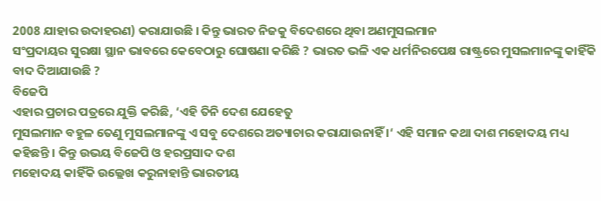2008 ଯାହାର ଉଦାହରଣ) କରାଯାଉଛି । କିନ୍ତୁ ଭାରତ ନିଜକୁ ବିଦେଶରେ ଥିବା ଅଣମୁସଲମାନ
ସଂପ୍ରଦାୟର ସୁରକ୍ଷା ସ୍ଥାନ ଭାବରେ କେବେଠାରୁ ଘୋଷଣା କରିଛି ? ଭାରତ ଭଳି ଏକ ଧର୍ମନିରପେକ୍ଷ ରାଷ୍ଟ୍ରରେ ମୁସଲମାନଙ୍କୁ କାହିଁକି ବାଦ ଦିଆଯାଉଛି ?
ବିଜେପି
ଏହାର ପ୍ରଚାର ପତ୍ରରେ ଯୁକ୍ତି କରିଛି, ‘ଏହି ତିନି ଦେଶ ଯେହେତୁ
ମୁସଲମାନ ବହୁଳ ତେଣୁ ମୁସଲମାନଙ୍କୁ ଏ ସବୁ ଦେଶରେ ଅତ୍ୟାଚାର କରାଯାଉନାହିଁ ।‘ ଏହି ସମାନ କଥା ଦାଶ ମହୋଦୟ ମଧ୍ୟ କହିଛନ୍ତି । କିନ୍ତୁ ଉଭୟ ବିଜେପି ଓ ହରପ୍ରସାଦ ଦଶ
ମହୋଦୟ କାହିଁକି ଉଲ୍ଲେଖ କରୁନାହାନ୍ତି ଭାରତୀୟ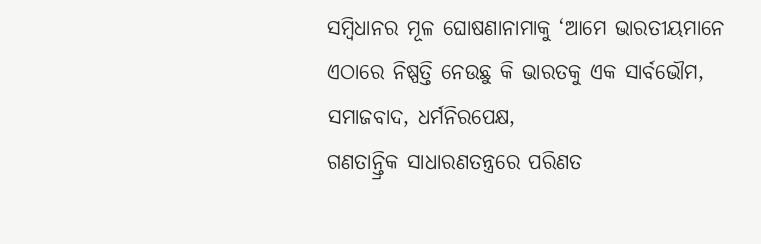ସମ୍ବିଧାନର ମୂଳ ଘୋଷଣାନାମାକୁ ‘ଆମେ ଭାରତୀୟମାନେ ଏଠାରେ ନିଷ୍ପତ୍ତି ନେଉଛୁ କି ଭାରତକୁ ଏକ ସାର୍ବଭୌମ, ସମାଜବାଦ, ଧର୍ମନିରପେକ୍ଷ,
ଗଣତାନ୍ତ୍ରିକ ସାଧାରଣତନ୍ତ୍ରରେ ପରିଣତ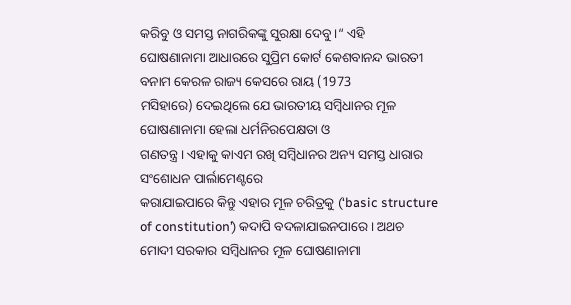କରିବୁ ଓ ସମସ୍ତ ନାଗରିକଙ୍କୁ ସୁରକ୍ଷା ଦେବୁ।“ ଏହି
ଘୋଷଣାନାମା ଆଧାରରେ ସୁପ୍ରିମ କୋର୍ଟ କେଶବାନନ୍ଦ ଭାରତୀ ବନାମ କେରଳ ରାଜ୍ୟ କେସରେ ରାୟ (1973
ମସିହାରେ) ଦେଇଥିଲେ ଯେ ଭାରତୀୟ ସମ୍ବିଧାନର ମୂଳ ଘୋଷଣାନାମା ହେଲା ଧର୍ମନିରପେକ୍ଷତା ଓ
ଗଣତନ୍ତ୍ର । ଏହାକୁ କାଏମ ରଖି ସମ୍ବିଧାନର ଅନ୍ୟ ସମସ୍ତ ଧାରାର ସଂଶୋଧନ ପାର୍ଲାମେଣ୍ଟରେ
କରାଯାଇପାରେ କିନ୍ତୁ ଏହାର ମୂଳ ଚରିତ୍ରକୁ (‘basic structure of constitution’) କଦାପି ବଦଳାଯାଇନପାରେ । ଅଥଚ ମୋଦୀ ସରକାର ସମ୍ବିଧାନର ମୂଳ ଘୋଷଣାନାମା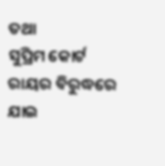ତଥା
ସୁପ୍ରିମ କୋର୍ଟ ରାୟର ବିରୁଦ୍ଧରେ ଯାଇ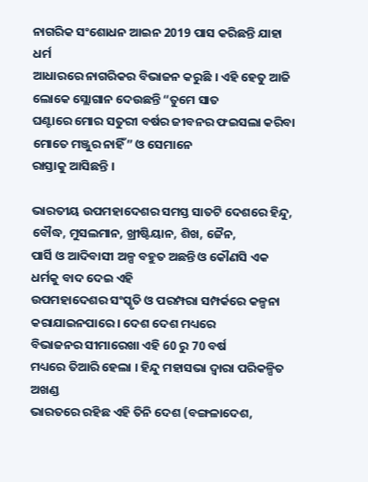ନାଗରିକ ସଂଶୋଧନ ଆଇନ 2019 ପାସ କରିଛନ୍ତି ଯାହା ଧର୍ମ
ଆଧାରରେ ନାଗରିକର ବିଭାଜନ କରୁଛି । ଏହି ହେତୁ ଆଜି ଲୋକେ ସ୍ଲୋଗାନ ଦେଉଛନ୍ତି “ତୁମେ ସାତ
ଘଣ୍ଟାରେ ମୋର ସତୁରୀ ବର୍ଷର ଜୀବନର ଫଇସଲା କରିବା ମୋତେ ମଞ୍ଜୁର ନାହିଁ” ଓ ସେମାନେ
ରାସ୍ତାକୁ ଆସିଛନ୍ତି ।

ଭାରତୀୟ ଉପମହାଦେଶର ସମସ୍ତ ସାତଟି ଦେଶରେ ହିନ୍ଦୁ, ବୌଦ୍ଧ, ମୁସଲମାନ, ଖ୍ରୀଷ୍ଟିୟାନ, ଶିଖ, ଜୈନ,
ପାର୍ସି ଓ ଆଦିବାସୀ ଅଳ୍ପ ବହୁତ ଅଛନ୍ତି ଓ କୌଣସି ଏକ ଧର୍ମକୁ ବାଦ ଦେଇ ଏହି
ଉପମହାଦେଶର ସଂସ୍କୃତି ଓ ପରମ୍ପରା ସମ୍ପର୍କରେ କଳ୍ପନା କରାଯାଇନପାରେ । ଦେଶ ଦେଶ ମଧ୍ୟରେ
ବିଭାଜନର ସୀମାରେଖା ଏହି 60 ରୁ 70 ବର୍ଷ
ମଧ୍ୟରେ ତିଆରି ହେଲା । ହିନ୍ଦୁ ମହାସଭା ଦ୍ଵାରା ପରିକଳ୍ପିତ ଅଖଣ୍ଡ
ଭାରତରେ ରହିଛ ଏହି ତିନି ଦେଶ (ବଙ୍ଗଳାଦେଶ,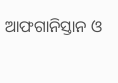ଆଫଗାନିସ୍ତାନ ଓ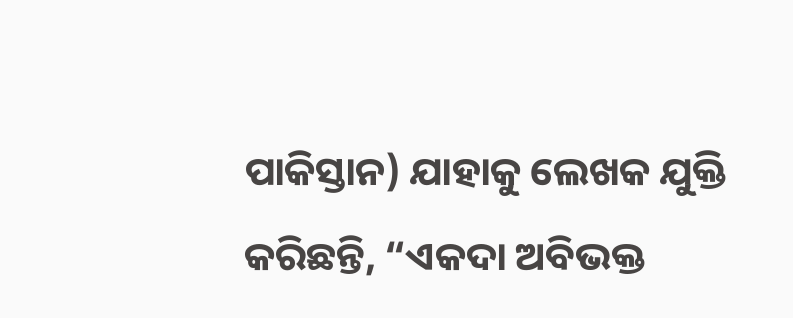ପାକିସ୍ତାନ) ଯାହାକୁ ଲେଖକ ଯୁକ୍ତି
କରିଛନ୍ତି, “ଏକଦା ଅବିଭକ୍ତ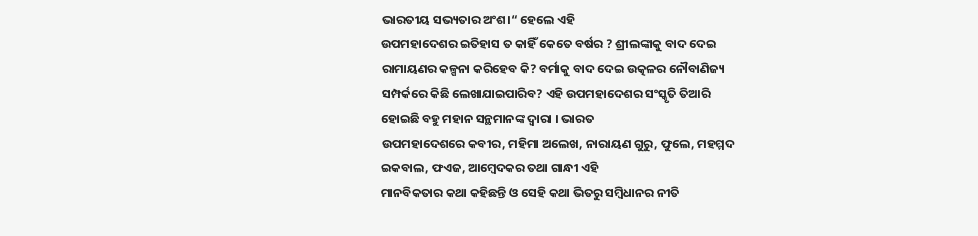ଭାରତୀୟ ସଭ୍ୟତାର ଅଂଶ।“ ହେଲେ ଏହି
ଉପମହାଦେଶର ଇତିହାସ ତ କାହିଁ କେତେ ବର୍ଷର ? ଶ୍ରୀଲଙ୍କାକୁ ବାଦ ଦେଇ
ରାମାୟଣର କଳ୍ପନା କରିହେବ କି? ବର୍ମାକୁ ବାଦ ଦେଇ ଉତ୍କଳର ନୌବାଣିଜ୍ୟ
ସମ୍ପର୍କରେ କିଛି ଲେଖାଯାଇପାରିବ? ଏହି ଉପମହାଦେଶର ସଂସ୍କୃତି ତିଆରି
ହୋଇଛି ବହୁ ମହାନ ସନ୍ଥମାନଙ୍କ ଦ୍ଵାରା । ଭାରତ
ଉପମହାଦେଶରେ କବୀର, ମହିମା ଅଲେଖ, ନାରାୟଣ ଗୁରୁ, ଫୁଲେ, ମହମ୍ମଦ
ଇକବାଲ, ଫଏଜ, ଆମ୍ବେଦକର ତଥା ଗାନ୍ଧୀ ଏହି
ମାନବିକତାର କଥା କହିଛନ୍ତି ଓ ସେହି କଥା ଭିତରୁ ସମ୍ବିଧାନର ନୀତି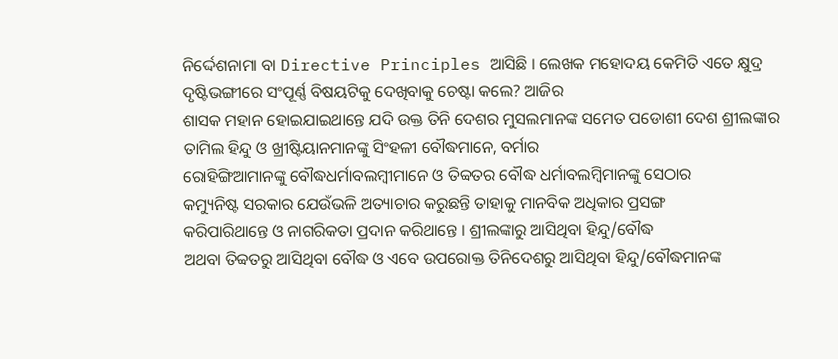ନିର୍ଦ୍ଦେଶନାମା ବା Directive Principles ଆସିଛି । ଲେଖକ ମହୋଦୟ କେମିତି ଏତେ କ୍ଷୁଦ୍ର
ଦୃଷ୍ଟିଭଙ୍ଗୀରେ ସଂପୂର୍ଣ୍ଣ ବିଷୟଟିକୁ ଦେଖିବାକୁ ଚେଷ୍ଟା କଲେ? ଆଜିର
ଶାସକ ମହାନ ହୋଇଯାଇଥାନ୍ତେ ଯଦି ଉକ୍ତ ତିନି ଦେଶର ମୁସଲମାନଙ୍କ ସମେତ ପଡୋଶୀ ଦେଶ ଶ୍ରୀଲଙ୍କାର
ତାମିଲ ହିନ୍ଦୁ ଓ ଖ୍ରୀଷ୍ଟିୟାନମାନଙ୍କୁ ସିଂହଳୀ ବୌଦ୍ଧମାନେ, ବର୍ମାର
ରୋହିଙ୍ଗିଆମାନଙ୍କୁ ବୌଦ୍ଧଧର୍ମାବଲମ୍ବୀମାନେ ଓ ତିବ୍ବତର ବୌଦ୍ଧ ଧର୍ମାବଲମ୍ବିମାନଙ୍କୁ ସେଠାର
କମ୍ୟୁନିଷ୍ଟ ସରକାର ଯେଉଁଭଳି ଅତ୍ୟାଚାର କରୁଛନ୍ତି ତାହାକୁ ମାନବିକ ଅଧିକାର ପ୍ରସଙ୍ଗ
କରିପାରିଥାନ୍ତେ ଓ ନାଗରିକତା ପ୍ରଦାନ କରିଥାନ୍ତେ । ଶ୍ରୀଲଙ୍କାରୁ ଆସିଥିବା ହିନ୍ଦୁ/ବୌଦ୍ଧ
ଅଥବା ତିବ୍ବତରୁ ଆସିଥିବା ବୌଦ୍ଧ ଓ ଏବେ ଉପରୋକ୍ତ ତିନିଦେଶରୁ ଆସିଥିବା ହିନ୍ଦୁ/ବୌଦ୍ଧମାନଙ୍କ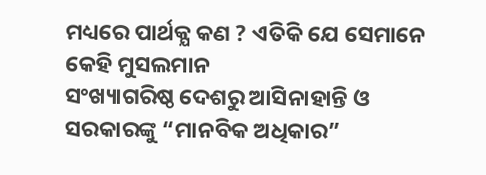ମଧ୍ୟରେ ପାର୍ଥକ୍ଯ କଣ ? ଏତିକି ଯେ ସେମାନେ କେହି ମୁସଲମାନ
ସଂଖ୍ୟାଗରିଷ୍ଠ ଦେଶରୁ ଆସିନାହାନ୍ତି ଓ ସରକାରଙ୍କୁ “ମାନବିକ ଅଧିକାର”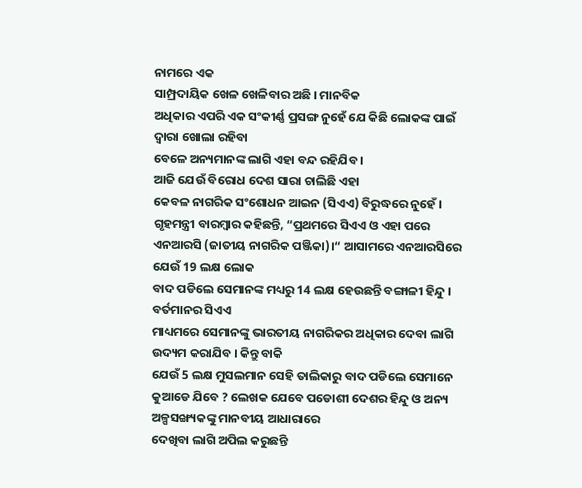ନାମରେ ଏକ
ସାମ୍ପ୍ରଦାୟିକ ଖେଳ ଖେଳିବାର ଅଛି । ମାନବିକ
ଅଧିକାର ଏପରି ଏକ ସଂକୀର୍ଣ୍ଣ ପ୍ରସଙ୍ଗ ନୁହେଁ ଯେ କିଛି ଲୋକଙ୍କ ପାଇଁ ଦ୍ଵାରା ଖୋଲା ରହିବା
ବେଳେ ଅନ୍ୟମାନଙ୍କ ଲାଗି ଏହା ବନ୍ଦ ରହିଯିବ ।
ଆଜି ଯେଉଁ ବିରୋଧ ଦେଶ ସାରା ଚାଲିଛି ଏହା
କେବଳ ନାଗରିକ ସଂଶୋଧନ ଆଇନ (ସିଏଏ) ବିରୁଦ୍ଧରେ ନୁହେଁ । ଗୃହମନ୍ତ୍ରୀ ବାରମ୍ବାର କହିଛନ୍ତି, “ପ୍ରଥମରେ ସିଏଏ ଓ ଏହା ପରେ ଏନଆରସି (ଜାତୀୟ ନାଗରିକ ପଞ୍ଜିକା)।“ ଆସାମରେ ଏନଆରସିରେ ଯେଉଁ 19 ଲକ୍ଷ ଲୋକ
ବାଦ ପଡିଲେ ସେମାନଙ୍କ ମଧ୍ୟରୁ 14 ଲକ୍ଷ ହେଉଛନ୍ତି ବଙ୍ଗାଳୀ ହିନ୍ଦୁ । ବର୍ତମାନର ସିଏଏ
ମାଧ୍ୟମରେ ସେମାନଙ୍କୁ ଭାରତୀୟ ନାଗରିକର ଅଧିକାର ଦେବା ଲାଗି ଉଦ୍ୟମ କରାଯିବ । କିନ୍ତୁ ବାକି
ଯେଉଁ 5 ଲକ୍ଷ ମୁସଲମାନ ସେହି ତାଲିକାରୁ ବାଦ ପଡିଲେ ସେମାନେ କୁଆଡେ ଯିବେ ? ଲେଖକ ଯେବେ ପଡୋଶୀ ଦେଶର ହିନ୍ଦୁ ଓ ଅନ୍ୟ ଅଳ୍ପସଙ୍ଖ୍ୟକଙ୍କୁ ମାନବୀୟ ଆଧାରାରେ
ଦେଖିବା ଲାଗି ଅପିଲ କରୁଛନ୍ତି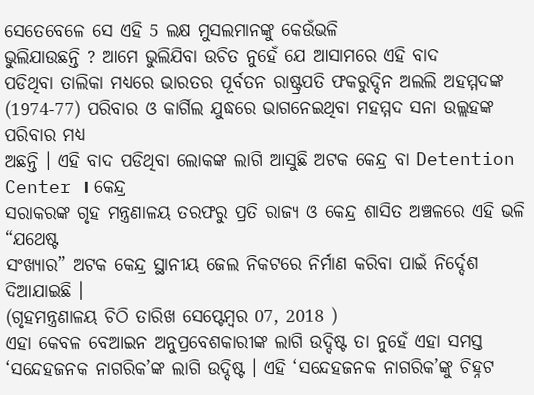ସେତେବେଳେ ସେ ଏହି 5 ଲକ୍ଷ ମୁସଲମାନଙ୍କୁ କେଉଁଭଳି
ଭୁଲିଯାଉଛନ୍ତି ? ଆମେ ଭୁଲିଯିବା ଉଚିତ ନୁହେଁ ଯେ ଆସାମରେ ଏହି ବାଦ
ପଡିଥିବା ତାଲିକା ମଧ୍ୟରେ ଭାରତର ପୂର୍ବତନ ରାଷ୍ଟ୍ରପତି ଫକରୁଦ୍ଦିନ ଅଲଲି ଅହମ୍ମଦଙ୍କ
(1974-77) ପରିବାର ଓ କାର୍ଗିଲ ଯୁଦ୍ଧରେ ଭାଗନେଇଥିବା ମହମ୍ମଦ ସନା ଉଲ୍ଲହଙ୍କ ପରିବାର ମଧ୍ୟ
ଅଛନ୍ତି । ଏହି ବାଦ ପଡିଥିବା ଲୋକଙ୍କ ଲାଗି ଆସୁଛି ଅଟକ କେନ୍ଦ୍ର ବା Detention
Center । କେନ୍ଦ୍ର
ସରାକରଙ୍କ ଗୃହ ମନ୍ତ୍ରଣାଳୟ ତରଫରୁ ପ୍ରତି ରାଜ୍ୟ ଓ କେନ୍ଦ୍ର ଶାସିତ ଅଞ୍ଚଳରେ ଏହି ଭଳି “ଯଥେଷ୍ଟ
ସଂଖ୍ଯାର” ଅଟକ କେନ୍ଦ୍ର ସ୍ଥାନୀୟ ଜେଲ ନିକଟରେ ନିର୍ମାଣ କରିବା ପାଇଁ ନିର୍ଦ୍ଦେଶ ଦିଆଯାଇଛି ।
(ଗୃହମନ୍ତ୍ରଣାଳୟ ଚିଠି ତାରିଖ ସେପ୍ଟେମ୍ବର 07, 2018 )
ଏହା କେବଳ ବେଆଇନ ଅନୁପ୍ରବେଶକାରୀଙ୍କ ଲାଗି ଉଦ୍ଦିଷ୍ଟ ତା ନୁହେଁ ଏହା ସମସ୍ତ ‘ସନ୍ଦେହଜନକ ନାଗରିକ’ଙ୍କ ଲାଗି ଉଦ୍ଦିଷ୍ଟ । ଏହି ‘ସନ୍ଦେହଜନକ ନାଗରିକ’ଙ୍କୁ ଚିହ୍ନଟ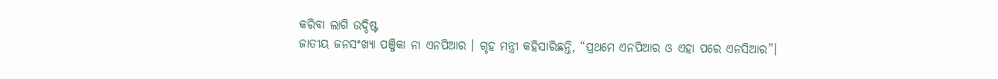କରିବା ଲାଗି ଉଦ୍ଦିଷ୍ଟ
ଜାତୀୟ ଜନସଂଖ୍ୟା ପଞ୍ଜିକା ନା ଏନପିଆର । ଗୃହ ମନ୍ତ୍ରୀ କହିସାରିଛନ୍ତି, “ପ୍ରଥମେ ଏନପିଆର ଓ ଏହା ପରେ ଏନସିଆର”।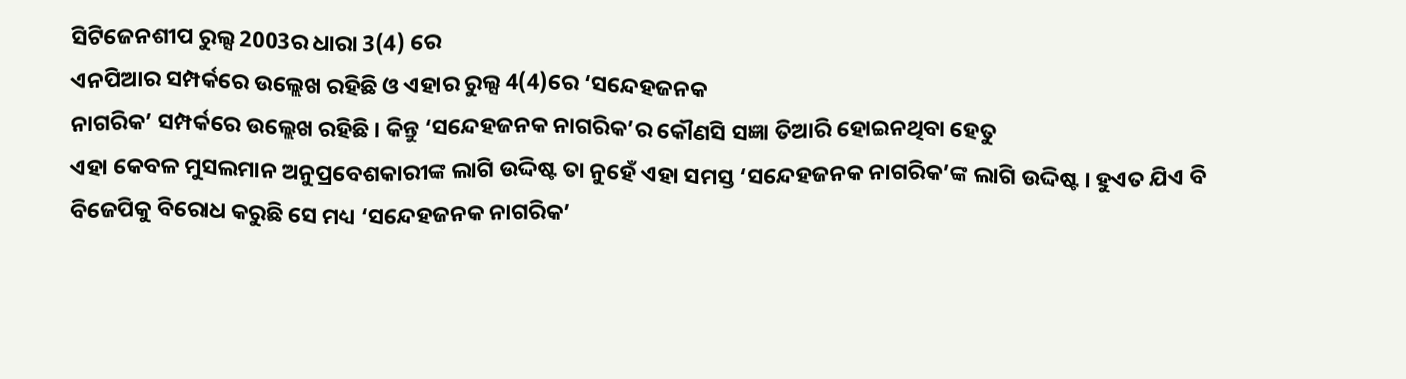ସିଟିଜେନଶୀପ ରୁଲ୍ସ 2003ର ଧାରା 3(4) ରେ
ଏନପିଆର ସମ୍ପର୍କରେ ଉଲ୍ଲେଖ ରହିଛି ଓ ଏହାର ରୁଲ୍ସ 4(4)ରେ ‘ସନ୍ଦେହଜନକ
ନାଗରିକ’ ସମ୍ପର୍କରେ ଉଲ୍ଲେଖ ରହିଛି । କିନ୍ତୁ ‘ସନ୍ଦେହଜନକ ନାଗରିକ’ର କୌଣସି ସଜ୍ଞା ତିଆରି ହୋଇନଥିବା ହେତୁ
ଏହା କେବଳ ମୁସଲମାନ ଅନୁପ୍ରବେଶକାରୀଙ୍କ ଲାଗି ଉଦ୍ଦିଷ୍ଟ ତା ନୁହେଁ ଏହା ସମସ୍ତ ‘ସନ୍ଦେହଜନକ ନାଗରିକ’ଙ୍କ ଲାଗି ଉଦ୍ଦିଷ୍ଟ । ହୁଏତ ଯିଏ ବି
ବିଜେପିକୁ ବିରୋଧ କରୁଛି ସେ ମଧ୍ୟ ‘ସନ୍ଦେହଜନକ ନାଗରିକ’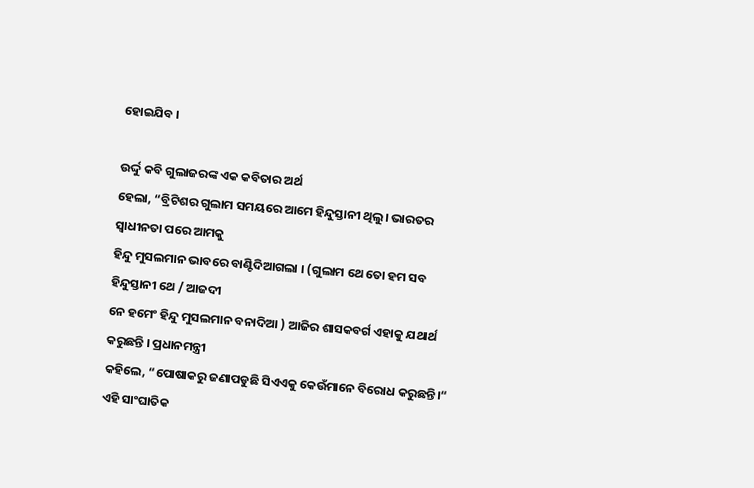ହୋଇଯିବ ।

ଉର୍ଦ୍ଦୁ କବି ଗୁଲାଜରଙ୍କ ଏକ କବିତାର ଅର୍ଥ
ହେଲା, “ବ୍ରିଟିଶର ଗୁଲାମ ସମୟରେ ଆମେ ହିନ୍ଦୁସ୍ତାନୀ ଥିଲୁ। ଭାରତର ସ୍ଵାଧୀନତା ପରେ ଆମକୁ
ହିନ୍ଦୁ ମୁସଲମାନ ଭାବରେ ବାଣ୍ଟିଦିଆଗଲା । (ଗୁଲାମ ଥେ ତୋ ହମ ସବ ହିନ୍ଦୁସ୍ତାନୀ ଥେ / ଆଜଦୀ
ନେ ହମେଂ ହିନ୍ଦୁ ମୁସଲମାନ ବନାଦିଆ ) ଆଜିର ଶାସକବର୍ଗ ଏହାକୁ ଯଥାର୍ଥ କରୁଛନ୍ତି । ପ୍ରଧାନମନ୍ତ୍ରୀ
କହିଲେ, “ପୋଷାକରୁ ଜଣାପଡୁଛି ସିଏଏକୁ କେଉଁମାନେ ବିରୋଧ କରୁଛନ୍ତି।“
ଏହି ସାଂଘାତିକ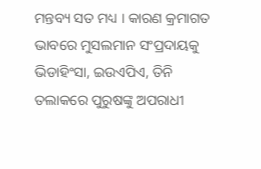ମନ୍ତବ୍ୟ ସତ ମଧ୍ୟ । କାରଣ କ୍ରମାଗତ ଭାବରେ ମୁସଲମାନ ସଂପ୍ରଦାୟକୁ ଭିଡାହିଂସା, ଇଉଏପିଏ, ତିନି ତଲାକରେ ପୁରୁଷଙ୍କୁ ଅପରାଧୀ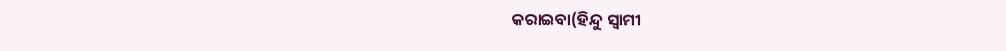କରାଇବା(ହିନ୍ଦୁ ସ୍ଵାମୀ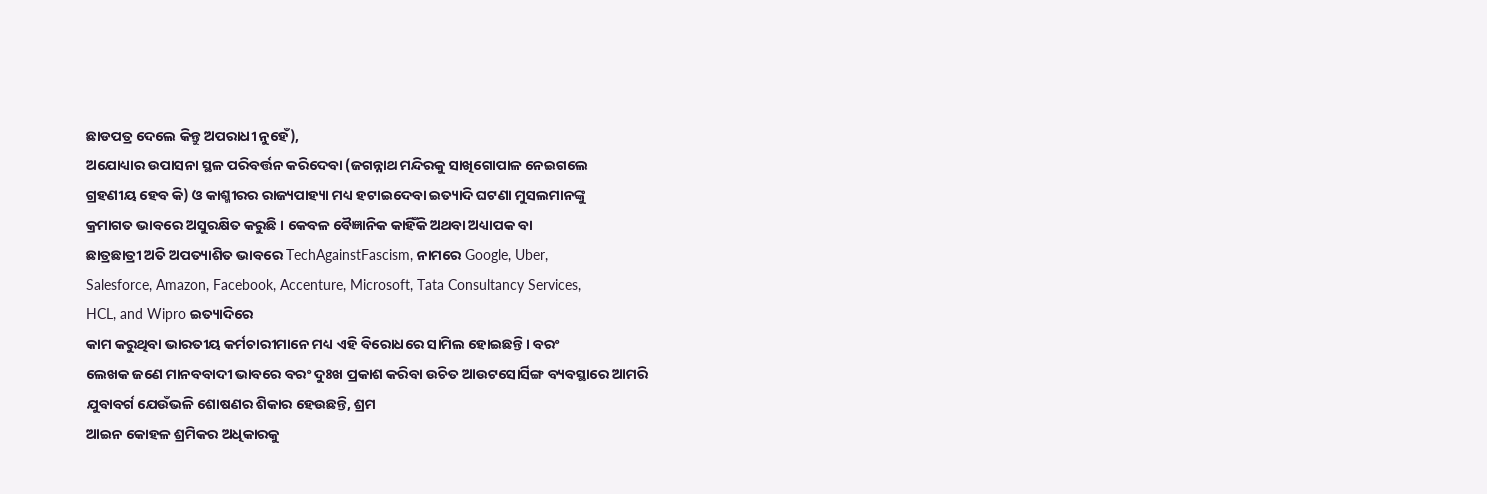ଛାଡପତ୍ର ଦେଲେ କିନ୍ତୁ ଅପରାଧୀ ନୁହେଁ),
ଅଯୋଧ୍ୟାର ଉପାସନା ସ୍ଥଳ ପରିବର୍ତ୍ତନ କରିଦେବା (ଜଗନ୍ନାଥ ମନ୍ଦିରକୁ ସାଖିଗୋପାଳ ନେଇଗଲେ
ଗ୍ରହଣୀୟ ହେବ କି) ଓ କାଶ୍ମୀରର ରାଜ୍ୟପାହ୍ୟା ମଧ୍ୟ ହଟାଇଦେବା ଇତ୍ୟାଦି ଘଟଣା ମୁସଲମାନଙ୍କୁ
କ୍ରମାଗତ ଭାବରେ ଅସୁରକ୍ଷିତ କରୁଛି । କେବଳ ବୈଜ୍ଞାନିକ କାହିଁକି ଅଥବା ଅଧ୍ୟାପକ ବା
ଛାତ୍ରଛାତ୍ରୀ ଅତି ଅପତ୍ୟାଶିତ ଭାବରେ TechAgainstFascism, ନାମରେ Google, Uber,
Salesforce, Amazon, Facebook, Accenture, Microsoft, Tata Consultancy Services,
HCL, and Wipro ଇତ୍ୟାଦିରେ
କାମ କରୁଥିବା ଭାରତୀୟ କର୍ମଚାରୀମାନେ ମଧ୍ୟ ଏହି ବିରୋଧରେ ସାମିଲ ହୋଇଛନ୍ତି । ବରଂ
ଲେଖକ ଜଣେ ମାନବବାଦୀ ଭାବରେ ବରଂ ଦୁଃଖ ପ୍ରକାଶ କରିବା ଉଚିତ ଆଉଟସୋର୍ସିଙ୍ଗ ବ୍ୟବସ୍ଥାରେ ଆମରି
ଯୁବାବର୍ଗ ଯେଉଁଭଳି ଶୋଷଣର ଶିକାର ହେଉଛନ୍ତି, ଶ୍ରମ
ଆଇନ କୋହଳ ଶ୍ରମିକର ଅଧିକାରକୁ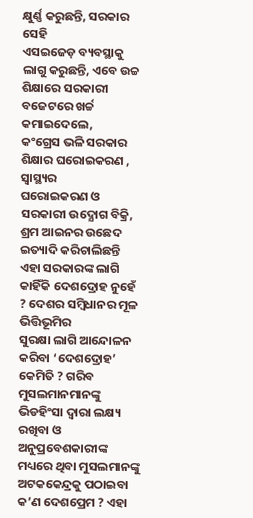କ୍ଷୁର୍ଣ୍ଣ କରୁଛନ୍ତି, ସରକାର ସେହି
ଏସଇଜେଡ଼ ବ୍ୟବସ୍ଥାକୁ ଲାଗୁ କରୁଛନ୍ତି, ଏବେ ଉଚ୍ଚ ଶିକ୍ଷାରେ ସରକାରୀ
ବଜେଟରେ ଖର୍ଚ୍ଚ କମାଇଦେଲେ,
କଂଗ୍ରେସ ଭଳି ସରକାର ଶିକ୍ଷାର ଘରୋଇକରଣ , ସ୍ୱାସ୍ଥ୍ୟର
ଘରୋଇକରଣ ଓ ସରକାରୀ ଉଦ୍ଯୋଗ ବିକ୍ରି, ଶ୍ରମ ଆଇନର ଉଛେଦ ଇତ୍ୟାଦି କରିଚାଲିଛନ୍ତି ଏହା ସରକାରଙ୍କ ଲାଗି
କାହିଁକି ଦେଶଦ୍ରୋହ ନୁହେଁ ? ଦେଶର ସମ୍ବିଧାନର ମୂଳ ଭିତ୍ତିଭୂମିର
ସୁରକ୍ଷା ଲାଗି ଆନ୍ଦୋଳନ କରିବା ‘ଦେଶଦ୍ରୋହ’
କେମିତି ? ଗରିବ ମୁସଲମାନମାନଙ୍କୁ ଭିଡହିଂସା ଦ୍ଵାରା ଲକ୍ଷ୍ୟ ରଖିବା ଓ ଅନୁପ୍ରବେଶକାରୀଙ୍କ
ମଧ୍ୟରେ ଥିବା ମୁସଲମାନଙ୍କୁ ଅଟକକେନ୍ଦ୍ରକୁ ପଠାଇବା କ’ଣ ଦେଶପ୍ରେମ ? ଏହା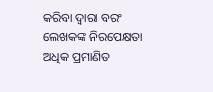କରିବା ଦ୍ଵାରା ବରଂ ଲେଖକଙ୍କ ନିରପେକ୍ଷତା ଅଧିକ ପ୍ରମାଣିତ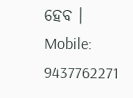ହେବ ।
Mobile: 9437762271